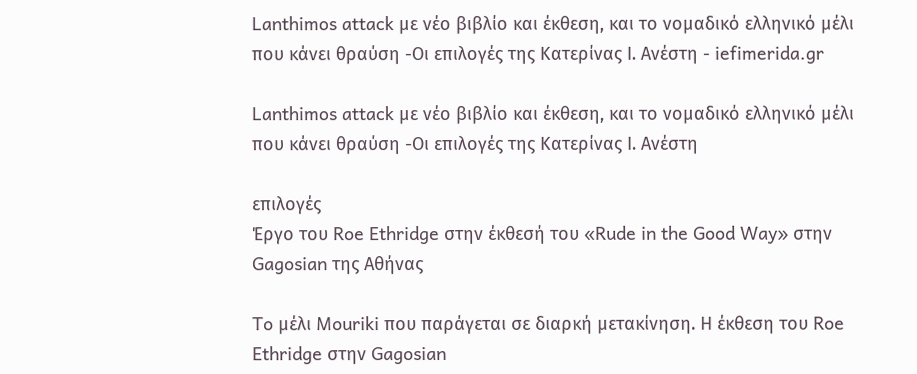Lanthimos attack με νέο βιβλίο και έκθεση, και το νομαδικό ελληνικό μέλι που κάνει θραύση -Οι επιλογές της Κατερίνας Ι. Ανέστη - iefimerida.gr

Lanthimos attack με νέο βιβλίο και έκθεση, και το νομαδικό ελληνικό μέλι που κάνει θραύση -Οι επιλογές της Κατερίνας Ι. Ανέστη

επιλογές
Έργο του Roe Ethridge στην έκθεσή του «Rude in the Good Way» στην Gagosian της Αθήνας

To μέλι Mouriki που παράγεται σε διαρκή μετακίνηση. Η έκθεση του Roe Ethridge στην Gagosian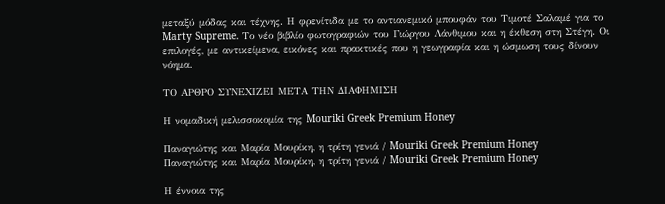μεταξύ μόδας και τέχνης. Η φρενίτιδα με το αντιανεμικό μπουφάν του Τιμοτέ Σαλαμέ για το Marty Supreme. Το νέο βιβλίο φωτογραφιών του Γιώργου Λάνθιμου και η έκθεση στη Στέγη. Οι επιλογές, με αντικείμενα, εικόνες και πρακτικές που η γεωγραφία και η ώσμωση τους δίνουν νόημα.

ΤΟ ΑΡΘΡΟ ΣΥΝΕΧΙΖΕΙ ΜΕΤΑ ΤΗΝ ΔΙΑΦΗΜΙΣΗ

Η νομαδική μελισσοκομία της Mouriki Greek Premium Honey

Παναγιώτης και Μαρία Μουρίκη, η τρίτη γενιά / Mouriki Greek Premium Honey
Παναγιώτης και Μαρία Μουρίκη, η τρίτη γενιά / Mouriki Greek Premium Honey

Η έννοια της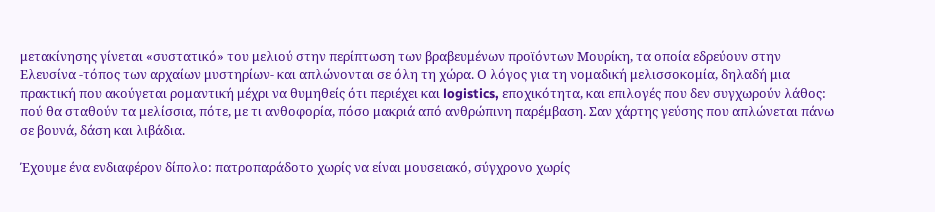μετακίνησης γίνεται «συστατικό» του μελιού στην περίπτωση των βραβευμένων προϊόντων Μουρίκη, τα οποία εδρεύουν στην Ελευσίνα -τόπος των αρχαίων μυστηρίων- και απλώνονται σε όλη τη χώρα. Ο λόγος για τη νομαδική μελισσοκομία, δηλαδή μια πρακτική που ακούγεται ρομαντική μέχρι να θυμηθείς ότι περιέχει και logistics, εποχικότητα, και επιλογές που δεν συγχωρούν λάθος: πού θα σταθούν τα μελίσσια, πότε, με τι ανθοφορία, πόσο μακριά από ανθρώπινη παρέμβαση. Σαν χάρτης γεύσης που απλώνεται πάνω σε βουνά, δάση και λιβάδια.

Έχουμε ένα ενδιαφέρον δίπολο: πατροπαράδοτο χωρίς να είναι μουσειακό, σύγχρονο χωρίς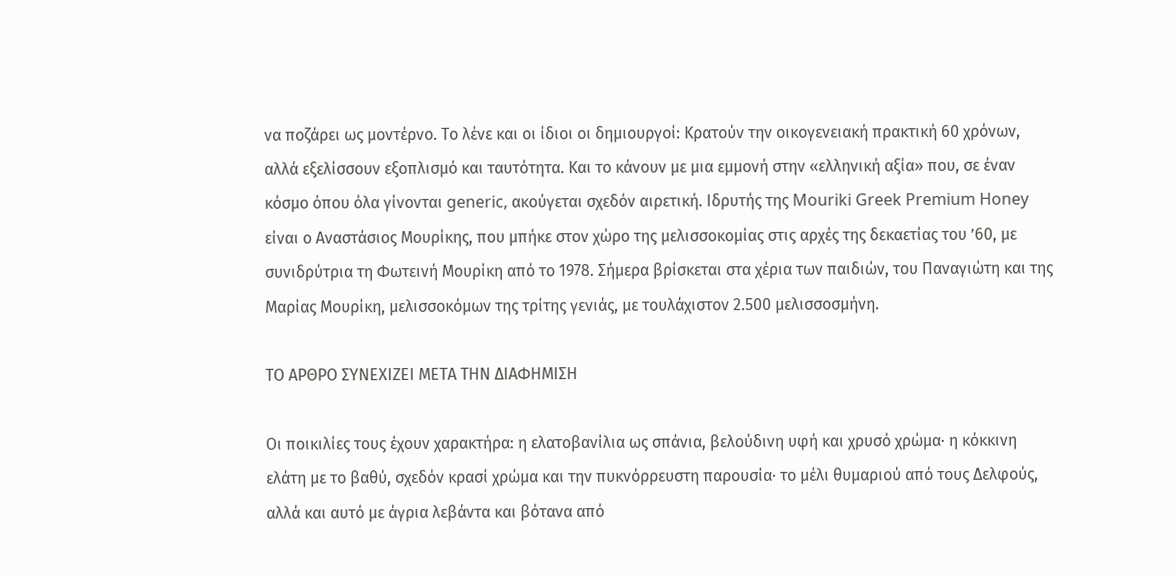να ποζάρει ως μοντέρνο. Το λένε και οι ίδιοι οι δημιουργοί: Κρατούν την οικογενειακή πρακτική 60 χρόνων, αλλά εξελίσσουν εξοπλισμό και ταυτότητα. Και το κάνουν με μια εμμονή στην «ελληνική αξία» που, σε έναν κόσμο όπου όλα γίνονται generic, ακούγεται σχεδόν αιρετική. Ιδρυτής της Mouriki Greek Premium Honey είναι ο Αναστάσιος Μουρίκης, που μπήκε στον χώρο της μελισσοκομίας στις αρχές της δεκαετίας του ’60, με συνιδρύτρια τη Φωτεινή Μουρίκη από το 1978. Σήμερα βρίσκεται στα χέρια των παιδιών, του Παναγιώτη και της Μαρίας Μουρίκη, μελισσοκόμων της τρίτης γενιάς, με τουλάχιστον 2.500 μελισσοσμήνη.

ΤΟ ΑΡΘΡΟ ΣΥΝΕΧΙΖΕΙ ΜΕΤΑ ΤΗΝ ΔΙΑΦΗΜΙΣΗ

Οι ποικιλίες τους έχουν χαρακτήρα: η ελατοβανίλια ως σπάνια, βελούδινη υφή και χρυσό χρώμα· η κόκκινη ελάτη με το βαθύ, σχεδόν κρασί χρώμα και την πυκνόρρευστη παρουσία· το μέλι θυμαριού από τους Δελφούς, αλλά και αυτό με άγρια λεβάντα και βότανα από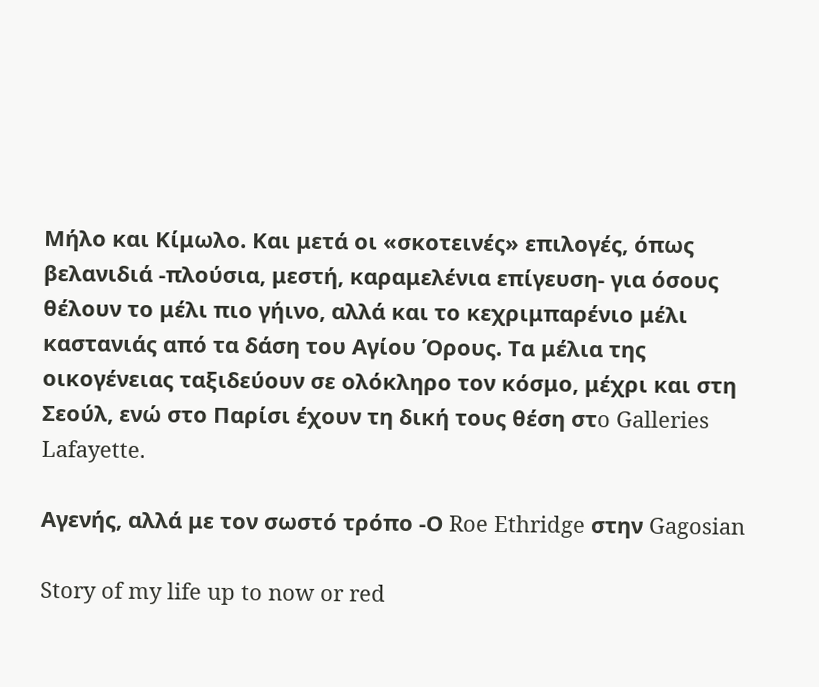Μήλο και Κίμωλο. Και μετά οι «σκοτεινές» επιλογές, όπως βελανιδιά -πλούσια, μεστή, καραμελένια επίγευση- για όσους θέλουν το μέλι πιο γήινο, αλλά και το κεχριμπαρένιο μέλι καστανιάς από τα δάση του Αγίου Όρους. Τα μέλια της οικογένειας ταξιδεύουν σε ολόκληρο τον κόσμο, μέχρι και στη Σεούλ, ενώ στο Παρίσι έχουν τη δική τους θέση στo Galleries Lafayette.

Aγενής, αλλά με τον σωστό τρόπο -Ο Roe Ethridge στην Gagosian

Story of my life up to now or red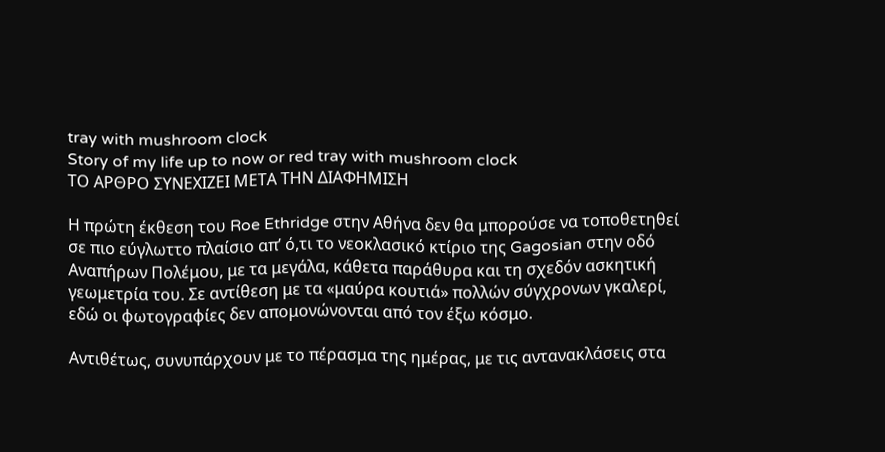tray with mushroom clock
Story of my life up to now or red tray with mushroom clock
ΤΟ ΑΡΘΡΟ ΣΥΝΕΧΙΖΕΙ ΜΕΤΑ ΤΗΝ ΔΙΑΦΗΜΙΣΗ

Η πρώτη έκθεση του Roe Ethridge στην Αθήνα δεν θα μπορούσε να τοποθετηθεί σε πιο εύγλωττο πλαίσιο απ’ ό,τι το νεοκλασικό κτίριο της Gagosian στην οδό Αναπήρων Πολέμου, με τα μεγάλα, κάθετα παράθυρα και τη σχεδόν ασκητική γεωμετρία του. Σε αντίθεση με τα «μαύρα κουτιά» πολλών σύγχρονων γκαλερί, εδώ οι φωτογραφίες δεν απομονώνονται από τον έξω κόσμο.

Αντιθέτως, συνυπάρχουν με το πέρασμα της ημέρας, με τις αντανακλάσεις στα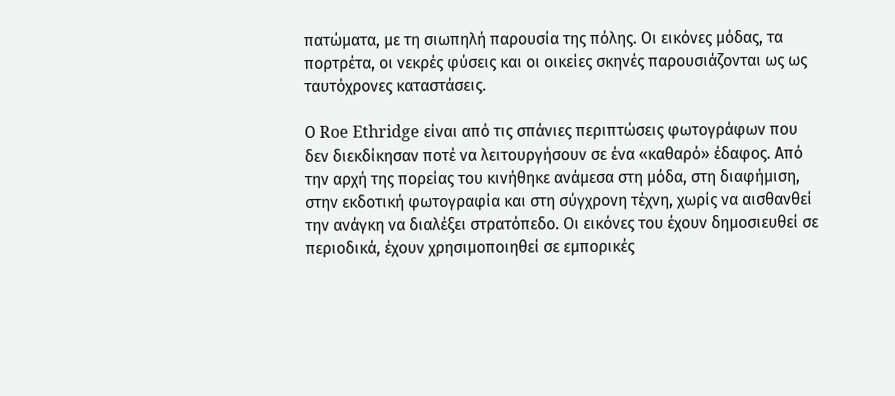πατώματα, με τη σιωπηλή παρουσία της πόλης. Οι εικόνες μόδας, τα πορτρέτα, οι νεκρές φύσεις και οι οικείες σκηνές παρουσιάζονται ως ως ταυτόχρονες καταστάσεις.

Ο Roe Ethridge είναι από τις σπάνιες περιπτώσεις φωτογράφων που δεν διεκδίκησαν ποτέ να λειτουργήσουν σε ένα «καθαρό» έδαφος. Από την αρχή της πορείας του κινήθηκε ανάμεσα στη μόδα, στη διαφήμιση, στην εκδοτική φωτογραφία και στη σύγχρονη τέχνη, χωρίς να αισθανθεί την ανάγκη να διαλέξει στρατόπεδο. Οι εικόνες του έχουν δημοσιευθεί σε περιοδικά, έχουν χρησιμοποιηθεί σε εμπορικές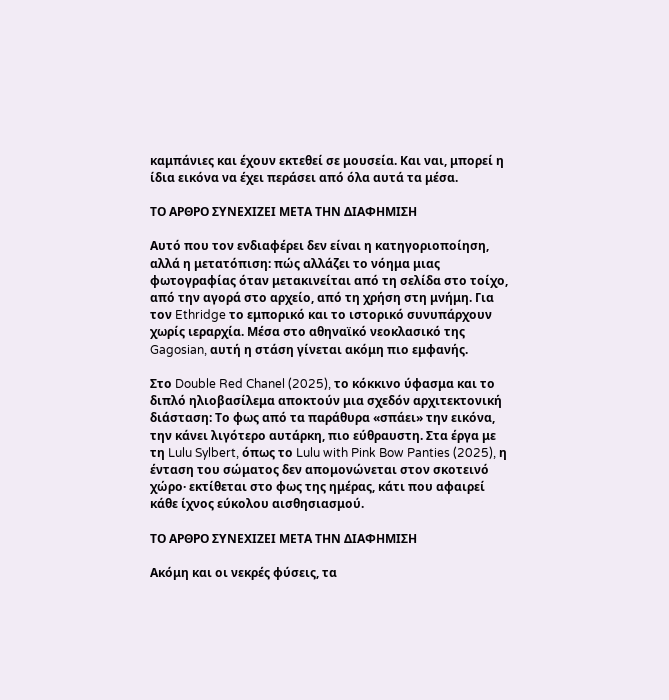καμπάνιες και έχουν εκτεθεί σε μουσεία. Και ναι, μπορεί η ίδια εικόνα να έχει περάσει από όλα αυτά τα μέσα.

ΤΟ ΑΡΘΡΟ ΣΥΝΕΧΙΖΕΙ ΜΕΤΑ ΤΗΝ ΔΙΑΦΗΜΙΣΗ

Αυτό που τον ενδιαφέρει δεν είναι η κατηγοριοποίηση, αλλά η μετατόπιση: πώς αλλάζει το νόημα μιας φωτογραφίας όταν μετακινείται από τη σελίδα στο τοίχο, από την αγορά στο αρχείο, από τη χρήση στη μνήμη. Για τον Ethridge το εμπορικό και το ιστορικό συνυπάρχουν χωρίς ιεραρχία. Μέσα στο αθηναϊκό νεοκλασικό της Gagosian, αυτή η στάση γίνεται ακόμη πιο εμφανής.

Στο Double Red Chanel (2025), το κόκκινο ύφασμα και το διπλό ηλιοβασίλεμα αποκτούν μια σχεδόν αρχιτεκτονική διάσταση: Το φως από τα παράθυρα «σπάει» την εικόνα, την κάνει λιγότερο αυτάρκη, πιο εύθραυστη. Στα έργα με τη Lulu Sylbert, όπως το Lulu with Pink Bow Panties (2025), η ένταση του σώματος δεν απομονώνεται στον σκοτεινό χώρο· εκτίθεται στο φως της ημέρας, κάτι που αφαιρεί κάθε ίχνος εύκολου αισθησιασμού.

ΤΟ ΑΡΘΡΟ ΣΥΝΕΧΙΖΕΙ ΜΕΤΑ ΤΗΝ ΔΙΑΦΗΜΙΣΗ

Ακόμη και οι νεκρές φύσεις, τα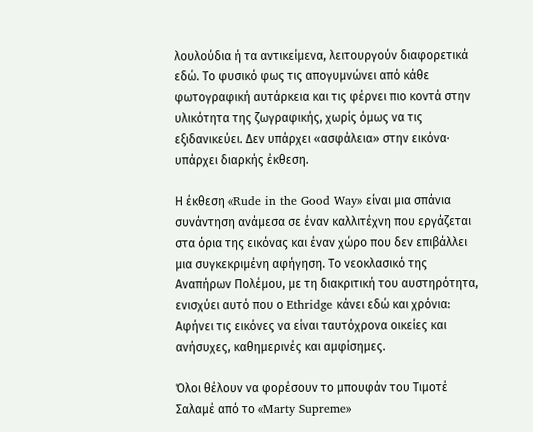λουλούδια ή τα αντικείμενα, λειτουργούν διαφορετικά εδώ. Το φυσικό φως τις απογυμνώνει από κάθε φωτογραφική αυτάρκεια και τις φέρνει πιο κοντά στην υλικότητα της ζωγραφικής, χωρίς όμως να τις εξιδανικεύει. Δεν υπάρχει «ασφάλεια» στην εικόνα· υπάρχει διαρκής έκθεση.

Η έκθεση «Rude in the Good Way» είναι μια σπάνια συνάντηση ανάμεσα σε έναν καλλιτέχνη που εργάζεται στα όρια της εικόνας και έναν χώρο που δεν επιβάλλει μια συγκεκριμένη αφήγηση. Το νεοκλασικό της Αναπήρων Πολέμου, με τη διακριτική του αυστηρότητα, ενισχύει αυτό που ο Ethridge κάνει εδώ και χρόνια: Αφήνει τις εικόνες να είναι ταυτόχρονα οικείες και ανήσυχες, καθημερινές και αμφίσημες.

Όλοι θέλουν να φορέσουν το μπουφάν του Τιμοτέ Σαλαμέ από το «Marty Supreme»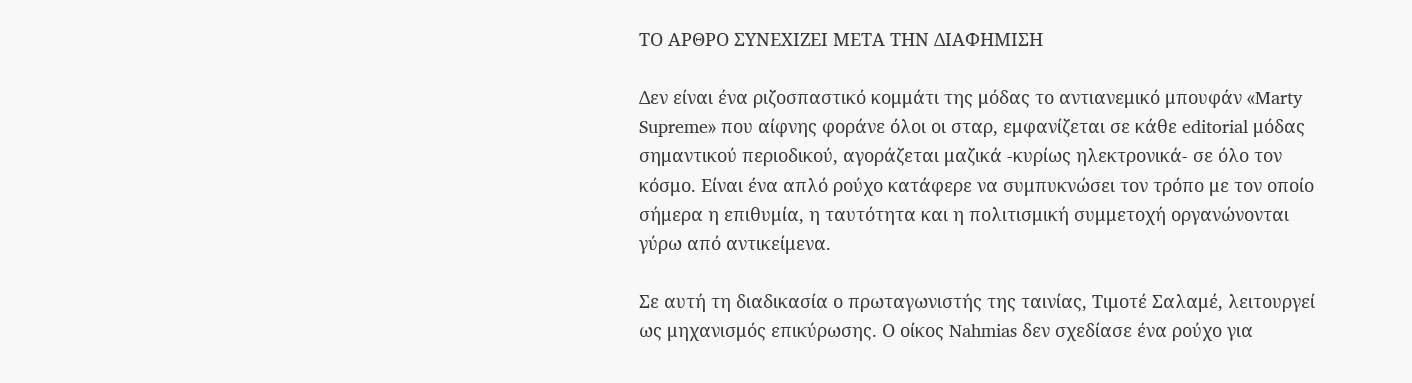ΤΟ ΑΡΘΡΟ ΣΥΝΕΧΙΖΕΙ ΜΕΤΑ ΤΗΝ ΔΙΑΦΗΜΙΣΗ

Δεν είναι ένα ριζοσπαστικό κομμάτι της μόδας το αντιανεμικό μπουφάν «Marty Supreme» που αίφνης φοράνε όλοι οι σταρ, εμφανίζεται σε κάθε editorial μόδας σημαντικού περιοδικού, αγοράζεται μαζικά -κυρίως ηλεκτρονικά- σε όλο τον κόσμο. Είναι ένα απλό ρούχο κατάφερε να συμπυκνώσει τον τρόπο με τον οποίο σήμερα η επιθυμία, η ταυτότητα και η πολιτισμική συμμετοχή οργανώνονται γύρω από αντικείμενα.

Σε αυτή τη διαδικασία ο πρωταγωνιστής της ταινίας, Τιμοτέ Σαλαμέ, λειτουργεί ως μηχανισμός επικύρωσης. Ο οίκος Nahmias δεν σχεδίασε ένα ρούχο για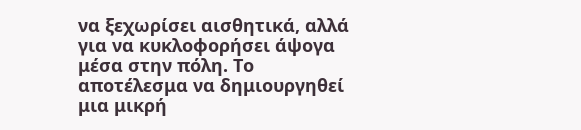να ξεχωρίσει αισθητικά, αλλά για να κυκλοφορήσει άψογα μέσα στην πόλη. Το αποτέλεσμα να δημιουργηθεί μια μικρή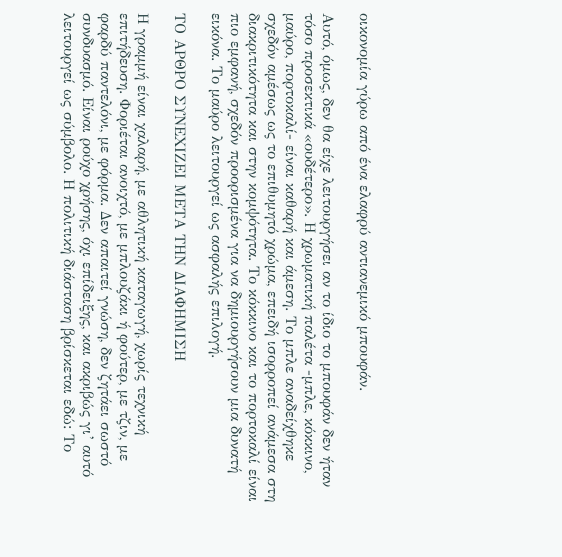οικονομία γύρω από ένα ελαφρύ αντιανεμικό μπουφάν.

Αυτό, όμως, δεν θα είχε λειτουργήσει αν το ίδιο το μπουφάν δεν ήταν τόσο προσεκτικά «ουδέτερο». Η χρωματική παλέτα -μπλε, κόκκινο, μαύρο, πορτοκαλί- είναι καθαρή και άμεση. Το μπλε αναδείχθηκε σχεδόν αμέσως ως το επιθυμητό χρώμα, επειδή ισορροπεί ανάμεσα στη διακριτικότητα και στην κομψότητα. Το κόκκινο και το πορτοκαλί είναι πιο εμφανή, σχεδόν προορισμένα για να δημιουργήσουν μια δυνατή εικόνα. Το μαύρο λειτουργεί ως ασφαλής επιλογή.

ΤΟ ΑΡΘΡΟ ΣΥΝΕΧΙΖΕΙ ΜΕΤΑ ΤΗΝ ΔΙΑΦΗΜΙΣΗ

Η γραμμή είναι χαλαρή, με αθλητική καταγωγή, χωρίς τεχνική επιτήδευση. Φοριέται ανοιχτό, με μπλουζάκι ή φούτερ, με τζιν, με φαρδύ παντελόνι, με φόρμα. Δεν απαιτεί γνώση, δεν ζητάει σωστό συνδυασμό. Είναι ρούχο χρήσης, όχι επίδειξης, και ακριβώς γι’ αυτό λειτουργεί ως σύμβολο. Η πολιτική διάσταση βρίσκεται εδώ: Το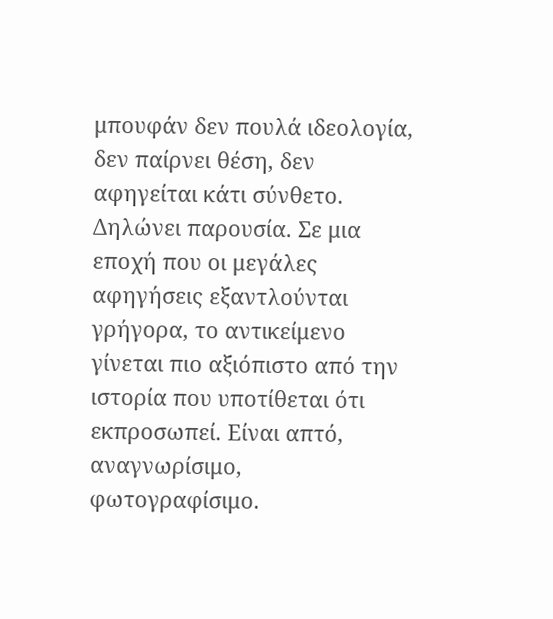μπουφάν δεν πουλά ιδεολογία, δεν παίρνει θέση, δεν αφηγείται κάτι σύνθετο. Δηλώνει παρουσία. Σε μια εποχή που οι μεγάλες αφηγήσεις εξαντλούνται γρήγορα, το αντικείμενο γίνεται πιο αξιόπιστο από την ιστορία που υποτίθεται ότι εκπροσωπεί. Είναι απτό, αναγνωρίσιμο, φωτογραφίσιμο.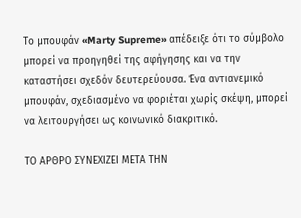Το μπουφάν «Marty Supreme» απέδειξε ότι το σύμβολο μπορεί να προηγηθεί της αφήγησης και να την καταστήσει σχεδόν δευτερεύουσα. Ένα αντιανεμικό μπουφάν, σχεδιασμένο να φοριέται χωρίς σκέψη, μπορεί να λειτουργήσει ως κοινωνικό διακριτικό.

ΤΟ ΑΡΘΡΟ ΣΥΝΕΧΙΖΕΙ ΜΕΤΑ ΤΗΝ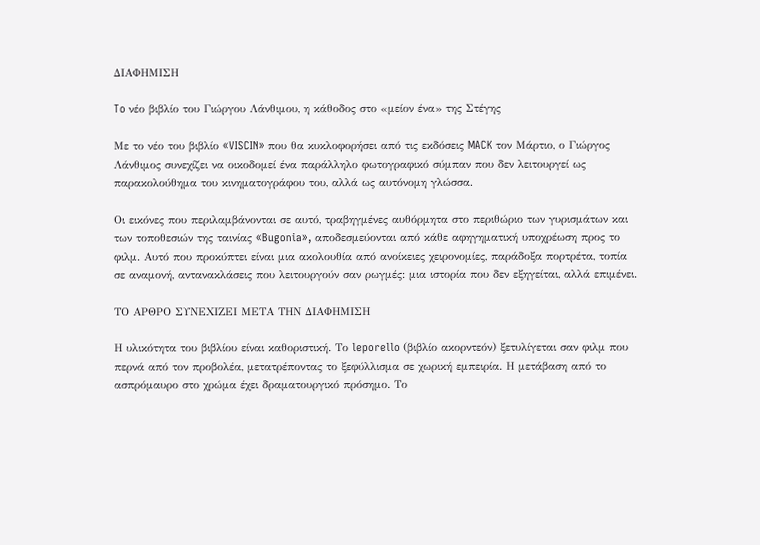ΔΙΑΦΗΜΙΣΗ

To νέο βιβλίο του Γιώργου Λάνθιμου, η κάθοδος στο «μείον ένα» της Στέγης

Με το νέο του βιβλίο «VISCIN» που θα κυκλοφορήσει από τις εκδόσεις MACK τον Μάρτιο, ο Γιώργος Λάνθιμος συνεχίζει να οικοδομεί ένα παράλληλο φωτογραφικό σύμπαν που δεν λειτουργεί ως παρακολούθημα του κινηματογράφου του, αλλά ως αυτόνομη γλώσσα.

Οι εικόνες που περιλαμβάνονται σε αυτό, τραβηγμένες αυθόρμητα στο περιθώριο των γυρισμάτων και των τοποθεσιών της ταινίας «Bugonia», αποδεσμεύονται από κάθε αφηγηματική υποχρέωση προς το φιλμ. Αυτό που προκύπτει είναι μια ακολουθία από ανοίκειες χειρονομίες, παράδοξα πορτρέτα, τοπία σε αναμονή, αντανακλάσεις που λειτουργούν σαν ρωγμές: μια ιστορία που δεν εξηγείται, αλλά επιμένει.

ΤΟ ΑΡΘΡΟ ΣΥΝΕΧΙΖΕΙ ΜΕΤΑ ΤΗΝ ΔΙΑΦΗΜΙΣΗ

Η υλικότητα του βιβλίου είναι καθοριστική. Το leporello (βιβλίο ακορντεόν) ξετυλίγεται σαν φιλμ που περνά από τον προβολέα, μετατρέποντας το ξεφύλλισμα σε χωρική εμπειρία. Η μετάβαση από το ασπρόμαυρο στο χρώμα έχει δραματουργικό πρόσημο. Το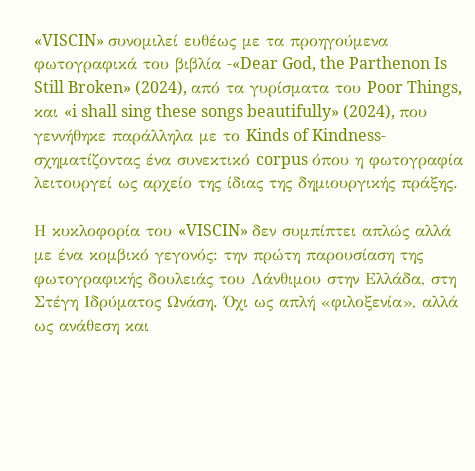«VISCIN» συνομιλεί ευθέως με τα προηγούμενα φωτογραφικά του βιβλία -«Dear God, the Parthenon Is Still Broken» (2024), από τα γυρίσματα του Poor Things, και «i shall sing these songs beautifully» (2024), που γεννήθηκε παράλληλα με το Kinds of Kindness-σχηματίζοντας ένα συνεκτικό corpus όπου η φωτογραφία λειτουργεί ως αρχείο της ίδιας της δημιουργικής πράξης.

Η κυκλοφορία του «VISCIN» δεν συμπίπτει απλώς αλλά με ένα κομβικό γεγονός: την πρώτη παρουσίαση της φωτογραφικής δουλειάς του Λάνθιμου στην Ελλάδα, στη Στέγη Ιδρύματος Ωνάση. Όχι ως απλή «φιλοξενία», αλλά ως ανάθεση και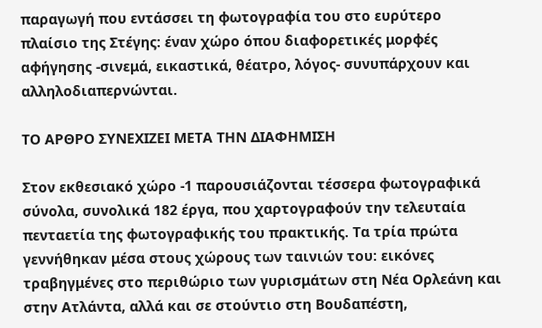παραγωγή που εντάσσει τη φωτογραφία του στο ευρύτερο πλαίσιο της Στέγης: έναν χώρο όπου διαφορετικές μορφές αφήγησης -σινεμά, εικαστικά, θέατρο, λόγος- συνυπάρχουν και αλληλοδιαπερνώνται.

ΤΟ ΑΡΘΡΟ ΣΥΝΕΧΙΖΕΙ ΜΕΤΑ ΤΗΝ ΔΙΑΦΗΜΙΣΗ

Στον εκθεσιακό χώρο -1 παρουσιάζονται τέσσερα φωτογραφικά σύνολα, συνολικά 182 έργα, που χαρτογραφούν την τελευταία πενταετία της φωτογραφικής του πρακτικής. Τα τρία πρώτα γεννήθηκαν μέσα στους χώρους των ταινιών του: εικόνες τραβηγμένες στο περιθώριο των γυρισμάτων στη Νέα Ορλεάνη και στην Ατλάντα, αλλά και σε στούντιο στη Βουδαπέστη,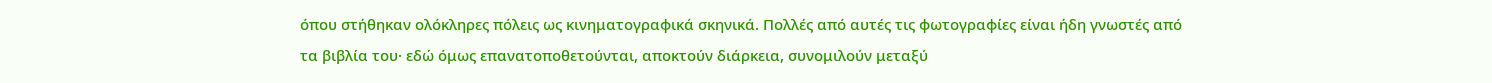όπου στήθηκαν ολόκληρες πόλεις ως κινηματογραφικά σκηνικά. Πολλές από αυτές τις φωτογραφίες είναι ήδη γνωστές από τα βιβλία του· εδώ όμως επανατοποθετούνται, αποκτούν διάρκεια, συνομιλούν μεταξύ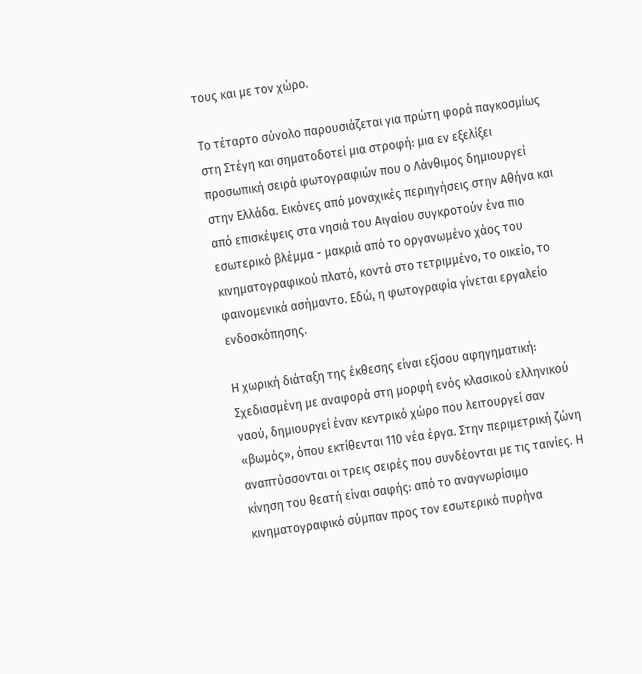τους και με τον χώρο.

Το τέταρτο σύνολο παρουσιάζεται για πρώτη φορά παγκοσμίως στη Στέγη και σηματοδοτεί μια στροφή: μια εν εξελίξει προσωπική σειρά φωτογραφιών που ο Λάνθιμος δημιουργεί στην Ελλάδα. Εικόνες από μοναχικές περιηγήσεις στην Αθήνα και από επισκέψεις στα νησιά του Αιγαίου συγκροτούν ένα πιο εσωτερικό βλέμμα - μακριά από το οργανωμένο χάος του κινηματογραφικού πλατό, κοντά στο τετριμμένο, το οικείο, το φαινομενικά ασήμαντο. Εδώ, η φωτογραφία γίνεται εργαλείο ενδοσκόπησης.

Η χωρική διάταξη της έκθεσης είναι εξίσου αφηγηματική: Σχεδιασμένη με αναφορά στη μορφή ενός κλασικού ελληνικού ναού, δημιουργεί έναν κεντρικό χώρο που λειτουργεί σαν «βωμός», όπου εκτίθενται 110 νέα έργα. Στην περιμετρική ζώνη αναπτύσσονται οι τρεις σειρές που συνδέονται με τις ταινίες. Η κίνηση του θεατή είναι σαφής: από το αναγνωρίσιμο κινηματογραφικό σύμπαν προς τον εσωτερικό πυρήνα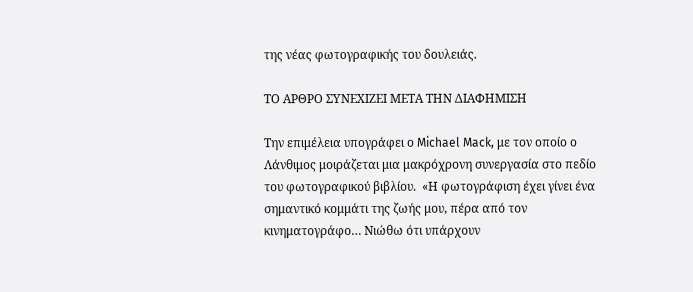της νέας φωτογραφικής του δουλειάς.

ΤΟ ΑΡΘΡΟ ΣΥΝΕΧΙΖΕΙ ΜΕΤΑ ΤΗΝ ΔΙΑΦΗΜΙΣΗ

Την επιμέλεια υπογράφει ο Michael Mack, με τον οποίο ο Λάνθιμος μοιράζεται μια μακρόχρονη συνεργασία στο πεδίο του φωτογραφικού βιβλίου.  «Η φωτογράφιση έχει γίνει ένα σημαντικό κομμάτι της ζωής μου, πέρα από τον κινηματογράφο… Νιώθω ότι υπάρχουν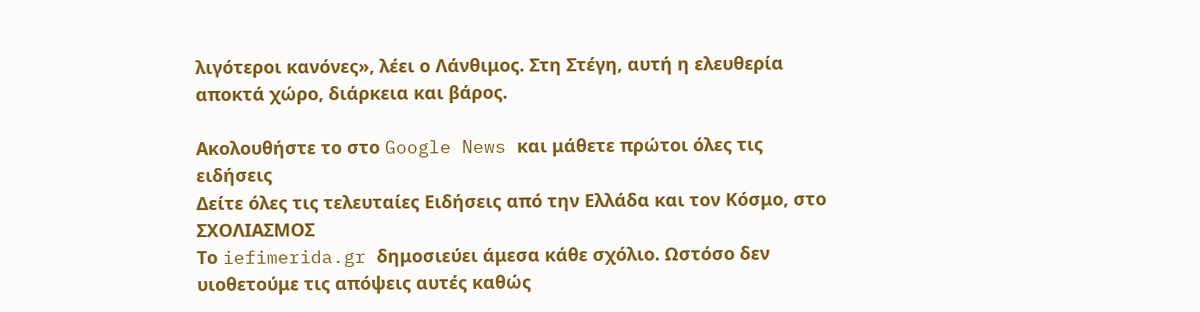λιγότεροι κανόνες», λέει ο Λάνθιμος. Στη Στέγη, αυτή η ελευθερία αποκτά χώρο, διάρκεια και βάρος.

Ακολουθήστε το στο Google News και μάθετε πρώτοι όλες τις ειδήσεις
Δείτε όλες τις τελευταίες Ειδήσεις από την Ελλάδα και τον Κόσμο, στο
ΣΧΟΛΙΑΣΜΟΣ
Tο iefimerida.gr δημοσιεύει άμεσα κάθε σχόλιο. Ωστόσο δεν υιοθετούμε τις απόψεις αυτές καθώς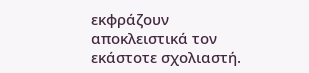εκφράζουν αποκλειστικά τον εκάστοτε σχολιαστή.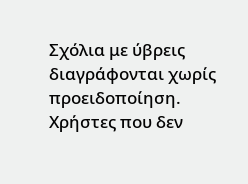Σχόλια με ύβρεις διαγράφονται χωρίς προειδοποίηση. Χρήστες που δεν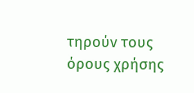τηρούν τους όρους χρήσης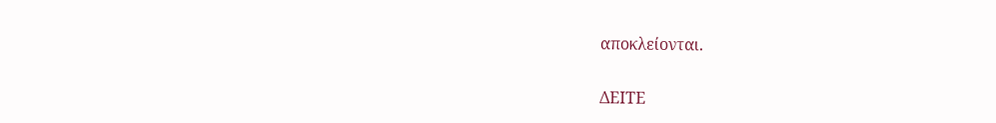αποκλείονται.

ΔΕΙΤΕ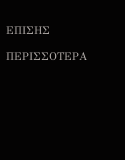ΕΠΙΣΗΣ

ΠΕΡΙΣΣΟΤΕΡΑ